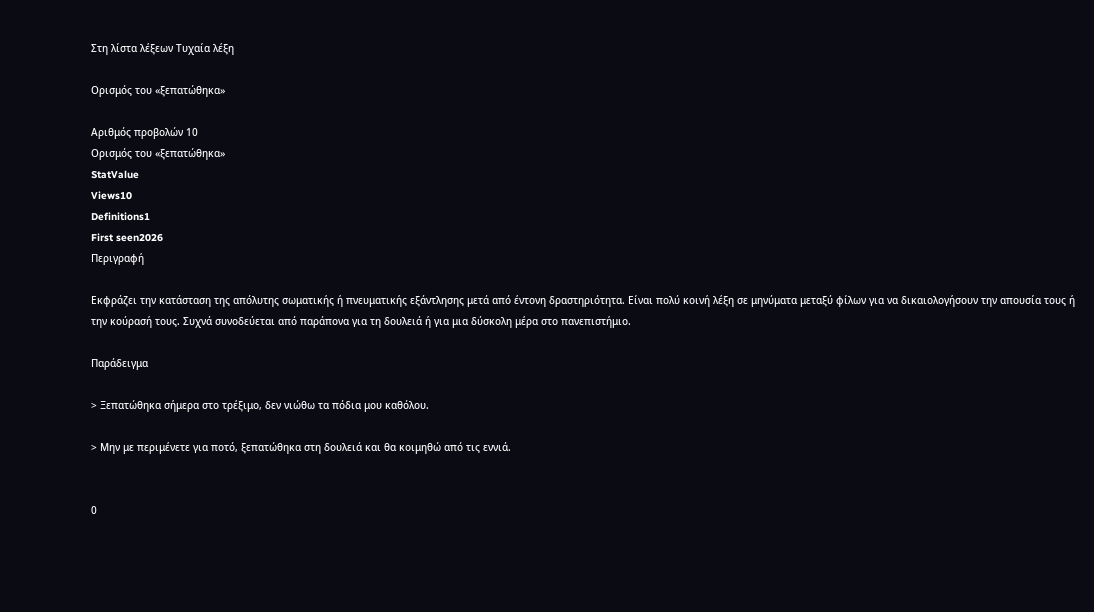Στη λίστα λέξεων Τυχαία λέξη

Ορισμός του «ξεπατώθηκα»

Αριθμός προβολών 10
Ορισμός του «ξεπατώθηκα»
StatValue
Views10
Definitions1
First seen2026
Περιγραφή

Εκφράζει την κατάσταση της απόλυτης σωματικής ή πνευματικής εξάντλησης μετά από έντονη δραστηριότητα. Είναι πολύ κοινή λέξη σε μηνύματα μεταξύ φίλων για να δικαιολογήσουν την απουσία τους ή την κούρασή τους. Συχνά συνοδεύεται από παράπονα για τη δουλειά ή για μια δύσκολη μέρα στο πανεπιστήμιο.

Παράδειγμα

> Ξεπατώθηκα σήμερα στο τρέξιμο, δεν νιώθω τα πόδια μου καθόλου.

> Μην με περιμένετε για ποτό, ξεπατώθηκα στη δουλειά και θα κοιμηθώ από τις εννιά.


0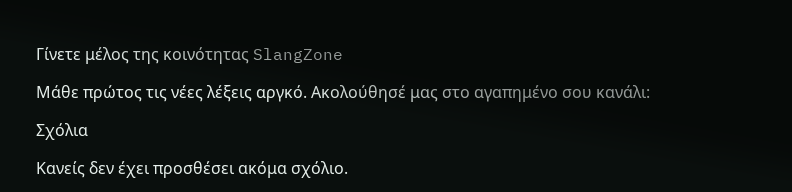Γίνετε μέλος της κοινότητας SlangZone

Μάθε πρώτος τις νέες λέξεις αργκό. Ακολούθησέ μας στο αγαπημένο σου κανάλι:

Σχόλια

Κανείς δεν έχει προσθέσει ακόμα σχόλιο.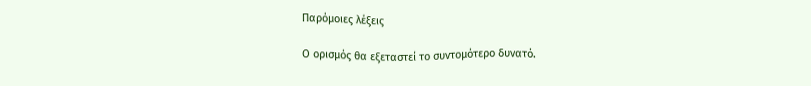Παρόμοιες λέξεις

Ο ορισμός θα εξεταστεί το συντομότερο δυνατό.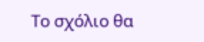Το σχόλιο θα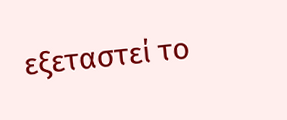εξεταστεί το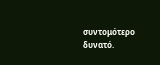συντομότερο δυνατό.